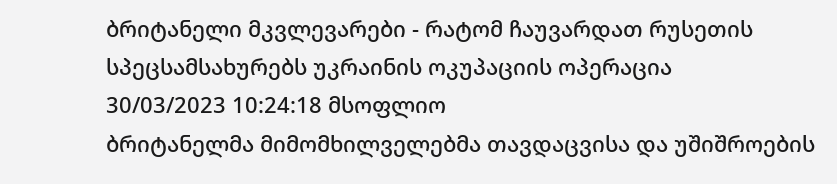ბრიტანელი მკვლევარები - რატომ ჩაუვარდათ რუსეთის სპეცსამსახურებს უკრაინის ოკუპაციის ოპერაცია
30/03/2023 10:24:18 მსოფლიო
ბრიტანელმა მიმომხილველებმა თავდაცვისა და უშიშროების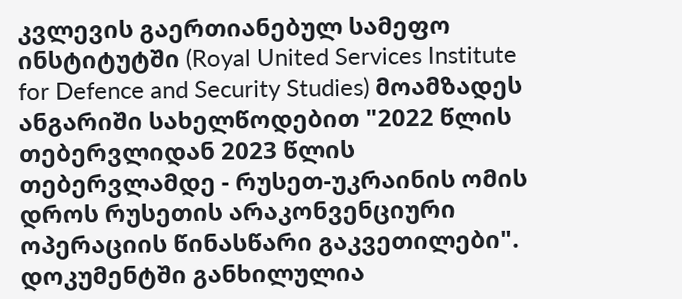კვლევის გაერთიანებულ სამეფო ინსტიტუტში (Royal United Services Institute for Defence and Security Studies) მოამზადეს ანგარიში სახელწოდებით "2022 წლის თებერვლიდან 2023 წლის თებერვლამდე - რუსეთ-უკრაინის ომის დროს რუსეთის არაკონვენციური ოპერაციის წინასწარი გაკვეთილები".
დოკუმენტში განხილულია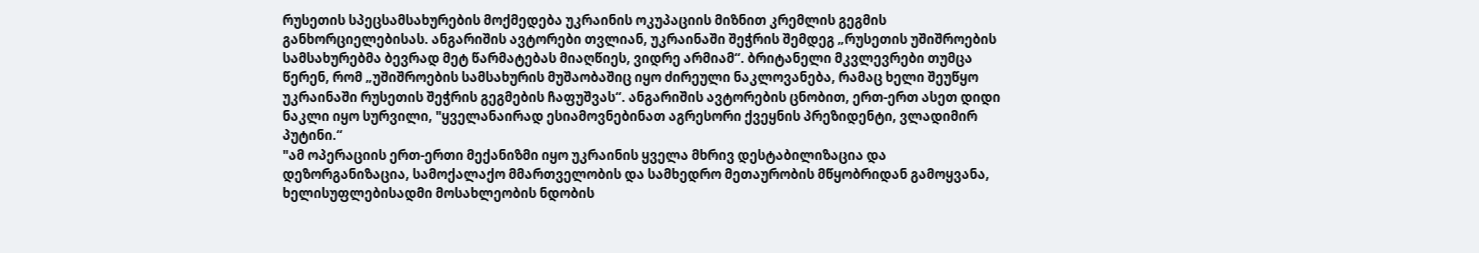რუსეთის სპეცსამსახურების მოქმედება უკრაინის ოკუპაციის მიზნით კრემლის გეგმის განხორციელებისას. ანგარიშის ავტორები თვლიან, უკრაინაში შეჭრის შემდეგ „რუსეთის უშიშროების სამსახურებმა ბევრად მეტ წარმატებას მიაღწიეს, ვიდრე არმიამ“. ბრიტანელი მკვლევრები თუმცა წერენ, რომ „უშიშროების სამსახურის მუშაობაშიც იყო ძირეული ნაკლოვანება, რამაც ხელი შეუწყო უკრაინაში რუსეთის შეჭრის გეგმების ჩაფუშვას“. ანგარიშის ავტორების ცნობით, ერთ-ერთ ასეთ დიდი ნაკლი იყო სურვილი, "ყველანაირად ესიამოვნებინათ აგრესორი ქვეყნის პრეზიდენტი, ვლადიმირ პუტინი.“
"ამ ოპერაციის ერთ-ერთი მექანიზმი იყო უკრაინის ყველა მხრივ დესტაბილიზაცია და დეზორგანიზაცია, სამოქალაქო მმართველობის და სამხედრო მეთაურობის მწყობრიდან გამოყვანა, ხელისუფლებისადმი მოსახლეობის ნდობის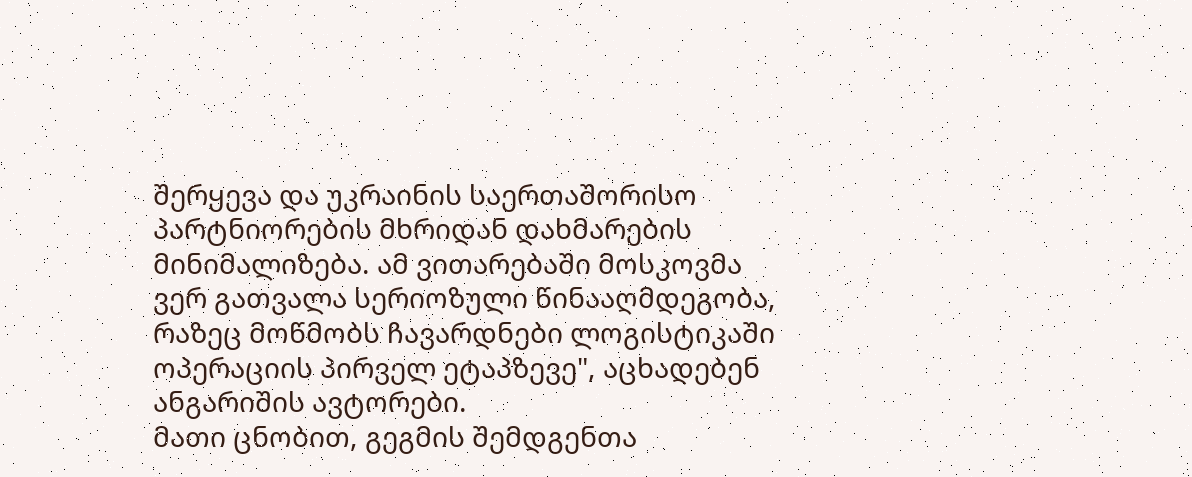შერყევა და უკრაინის საერთაშორისო პარტნიორების მხრიდან დახმარების მინიმალიზება. ამ ვითარებაში მოსკოვმა ვერ გათვალა სერიოზული წინააღმდეგობა, რაზეც მოწმობს ჩავარდნები ლოგისტიკაში ოპერაციის პირველ ეტაპზევე", აცხადებენ ანგარიშის ავტორები.
მათი ცნობით, გეგმის შემდგენთა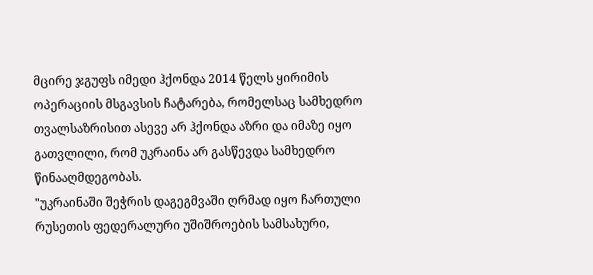მცირე ჯგუფს იმედი ჰქონდა 2014 წელს ყირიმის ოპერაციის მსგავსის ჩატარება, რომელსაც სამხედრო თვალსაზრისით ასევე არ ჰქონდა აზრი და იმაზე იყო გათვლილი, რომ უკრაინა არ გასწევდა სამხედრო წინააღმდეგობას.
"უკრაინაში შეჭრის დაგეგმვაში ღრმად იყო ჩართული რუსეთის ფედერალური უშიშროების სამსახური,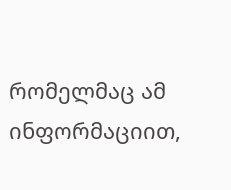რომელმაც ამ ინფორმაციით,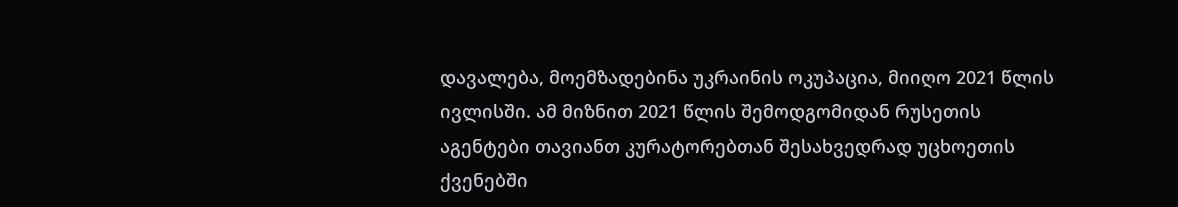დავალება, მოემზადებინა უკრაინის ოკუპაცია, მიიღო 2021 წლის ივლისში. ამ მიზნით 2021 წლის შემოდგომიდან რუსეთის აგენტები თავიანთ კურატორებთან შესახვედრად უცხოეთის ქვენებში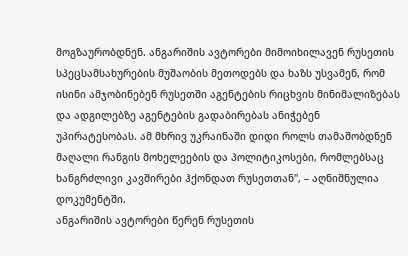მოგზაურობდნენ. ანგარიშის ავტორები მიმოიხილავენ რუსეთის სპეცსამსახურების მუშაობის მეთოდებს და ხაზს უსვამენ, რომ ისინი ამჯობინებენ რუსეთში აგენტების რიცხვის მინიმალიზებას და ადგილებზე აგენტების გადაბირებას ანიჭებენ უპირატესობას. ამ მხრივ უკრაინაში დიდი როლს თამაშობდნენ მაღალი რანგის მოხელეების და პოლიტიკოსები, რომლებსაც ხანგრძლივი კავშირები ჰქონდათ რუსეთთან", – აღნიშნულია დოკუმენტში.
ანგარიშის ავტორები წერენ რუსეთის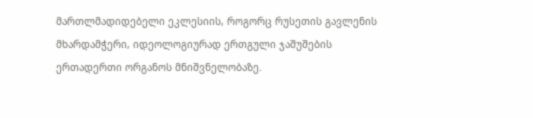მართლმადიდებელი ეკლესიის, როგორც რუსეთის გავლენის მხარდამჭერი, იდეოლოგიურად ერთგული ჯაშუშების ერთადერთი ორგანოს მნიშვნელობაზე.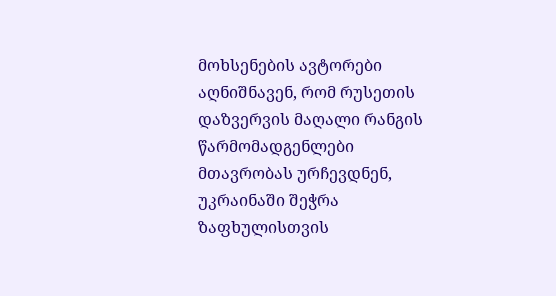მოხსენების ავტორები აღნიშნავენ, რომ რუსეთის დაზვერვის მაღალი რანგის წარმომადგენლები მთავრობას ურჩევდნენ, უკრაინაში შეჭრა ზაფხულისთვის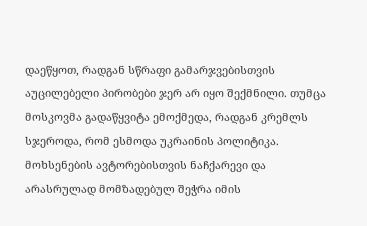დაეწყოთ, რადგან სწრაფი გამარჯვებისთვის აუცილებელი პირობები ჯერ არ იყო შექმნილი. თუმცა მოსკოვმა გადაწყვიტა ემოქმედა, რადგან კრემლს სჯეროდა, რომ ესმოდა უკრაინის პოლიტიკა.
მოხსენების ავტორებისთვის ნაჩქარევი და არასრულად მომზადებულ შეჭრა იმის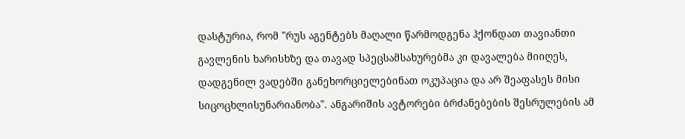დასტურია, რომ "რუს აგენტებს მაღალი წარმოდგენა ჰქონდათ თავიანთი გავლენის ხარისხზე და თავად სპეცსამსახურებმა კი დავალება მიიღეს, დადგენილ ვადებში განეხორციელებინათ ოკუპაცია და არ შეაფასეს მისი სიცოცხლისუნარიანობა". ანგარიშის ავტორები ბრძანებების შესრულების ამ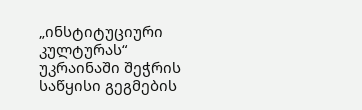„ინსტიტუციური კულტურას“ უკრაინაში შეჭრის საწყისი გეგმების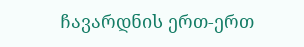ჩავარდნის ერთ-ერთ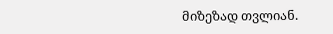მიზეზად თვლიან.